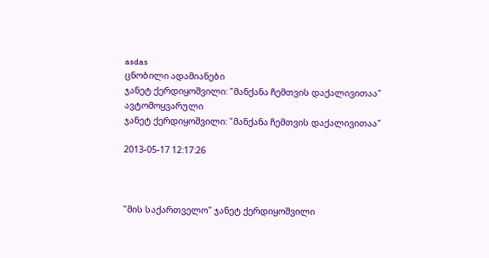asdas
ცნობილი ადამიანები
ჯანეტ ქერდიყოშვილი: "მანქანა ჩემთვის დაქალივითაა"
ავტომოყვარული
ჯანეტ ქერდიყოშვილი: "მანქანა ჩემთვის დაქალივითაა"

2013-05-17 12:17:26



"მის საქართველო" ჯანეტ ქერდიყოშვილი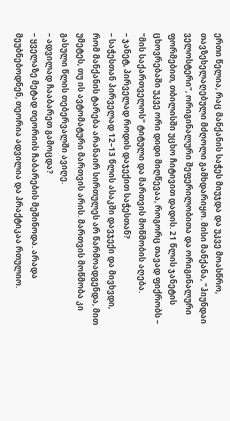ერთი წელია, რაც მანქანის საჭეს მიუჯდა და უკვე მოასწრო, თავზეხელაღებული მძღოლი გამხდარიყო. მისი მანქანა, "ჰიუნდაი ველოსტერი", ორიგინალური შეფერილობითა და ორიგინალური ფორმებით, თბილისში უცხო ჩიტივით დადის. 21 წლის ჯანეტის ცხოვრებაში უკვე ორი დიდი მიღწევაა, როგორც თავად ფიქრობს – "მის საქართველოს" ტიტული და მართვის მოწმობის აღება.
– ჯანეტ, პირველად როდის დაჯექით საჭესთან?
– საჭესთან პირველად 12–13 წლის ასაკში დავჯექი და მივხვდი, რომ მანქანის ტარება არანაირ სირთულეს არ წარმოადგენდა, მით უმეტეს, თუ ის ავტომატური მართვის არის. მართვის მოწმობა კი გასული წლის თებერვალში ავიღე.
– ადვილად ჩააბარეთ გამოცდა?
– ყველაზე მეტად თეორიის ჩაბარების მეშინოდა. არადა მეუბნებოდნენ, თეორია ადვილია და პრაქტიკაა რთულიო.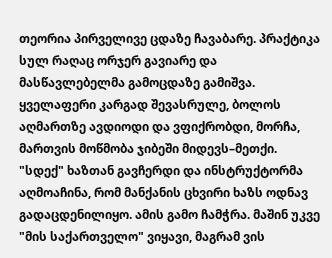თეორია პირველივე ცდაზე ჩავაბარე. პრაქტიკა სულ რაღაც ორჯერ გავიარე და მასწავლებელმა გამოცდაზე გამიშვა. ყველაფერი კარგად შევასრულე, ბოლოს აღმართზე ავდიოდი და ვფიქრობდი, მორჩა, მართვის მოწმობა ჯიბეში მიდევს–მეთქი. "სდექ" ხაზთან გავჩერდი და ინსტრუქტორმა აღმოაჩინა, რომ მანქანის ცხვირი ხაზს ოდნავ გადაცდენილიყო. ამის გამო ჩამჭრა. მაშინ უკვე "მის საქართველო" ვიყავი, მაგრამ ვის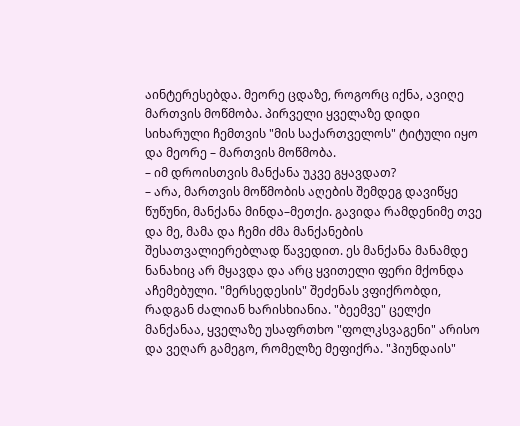აინტერესებდა. მეორე ცდაზე, როგორც იქნა, ავიღე მართვის მოწმობა. პირველი ყველაზე დიდი სიხარული ჩემთვის "მის საქართველოს" ტიტული იყო და მეორე – მართვის მოწმობა.
– იმ დროისთვის მანქანა უკვე გყავდათ?
– არა, მართვის მოწმობის აღების შემდეგ დავიწყე წუწუნი, მანქანა მინდა–მეთქი. გავიდა რამდენიმე თვე და მე, მამა და ჩემი ძმა მანქანების შესათვალიერებლად წავედით. ეს მანქანა მანამდე ნანახიც არ მყავდა და არც ყვითელი ფერი მქონდა აჩემებული. "მერსედესის" შეძენას ვფიქრობდი, რადგან ძალიან ხარისხიანია. "ბეემვე" ცელქი მანქანაა, ყველაზე უსაფრთხო "ფოლკსვაგენი" არისო და ვეღარ გამეგო, რომელზე მეფიქრა. "ჰიუნდაის"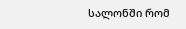სალონში რომ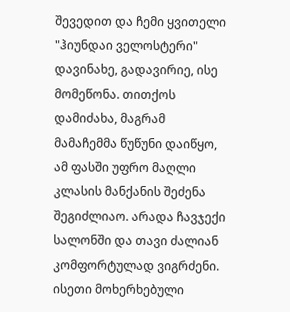შევედით და ჩემი ყვითელი "ჰიუნდაი ველოსტერი" დავინახე, გადავირიე, ისე მომეწონა. თითქოს დამიძახა, მაგრამ მამაჩემმა წუწუნი დაიწყო, ამ ფასში უფრო მაღლი კლასის მანქანის შეძენა შეგიძლიაო. არადა ჩავჯექი სალონში და თავი ძალიან კომფორტულად ვიგრძენი. ისეთი მოხერხებული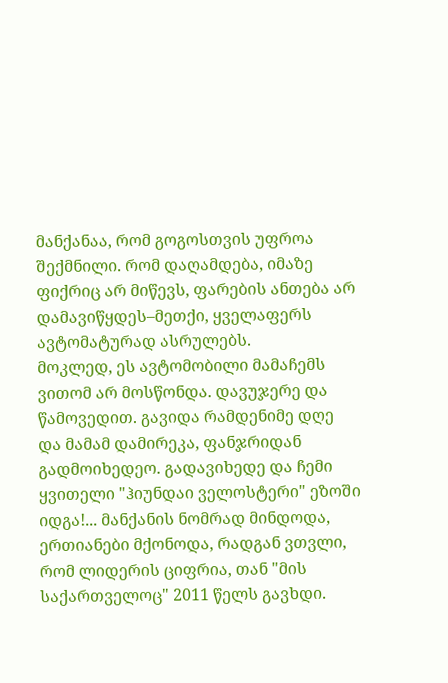მანქანაა, რომ გოგოსთვის უფროა შექმნილი. რომ დაღამდება, იმაზე ფიქრიც არ მიწევს, ფარების ანთება არ დამავიწყდეს–მეთქი, ყველაფერს ავტომატურად ასრულებს.
მოკლედ, ეს ავტომობილი მამაჩემს ვითომ არ მოსწონდა. დავუჯერე და წამოვედით. გავიდა რამდენიმე დღე და მამამ დამირეკა, ფანჯრიდან გადმოიხედეო. გადავიხედე და ჩემი ყვითელი "ჰიუნდაი ველოსტერი" ეზოში იდგა!... მანქანის ნომრად მინდოდა, ერთიანები მქონოდა, რადგან ვთვლი, რომ ლიდერის ციფრია, თან "მის საქართველოც" 2011 წელს გავხდი.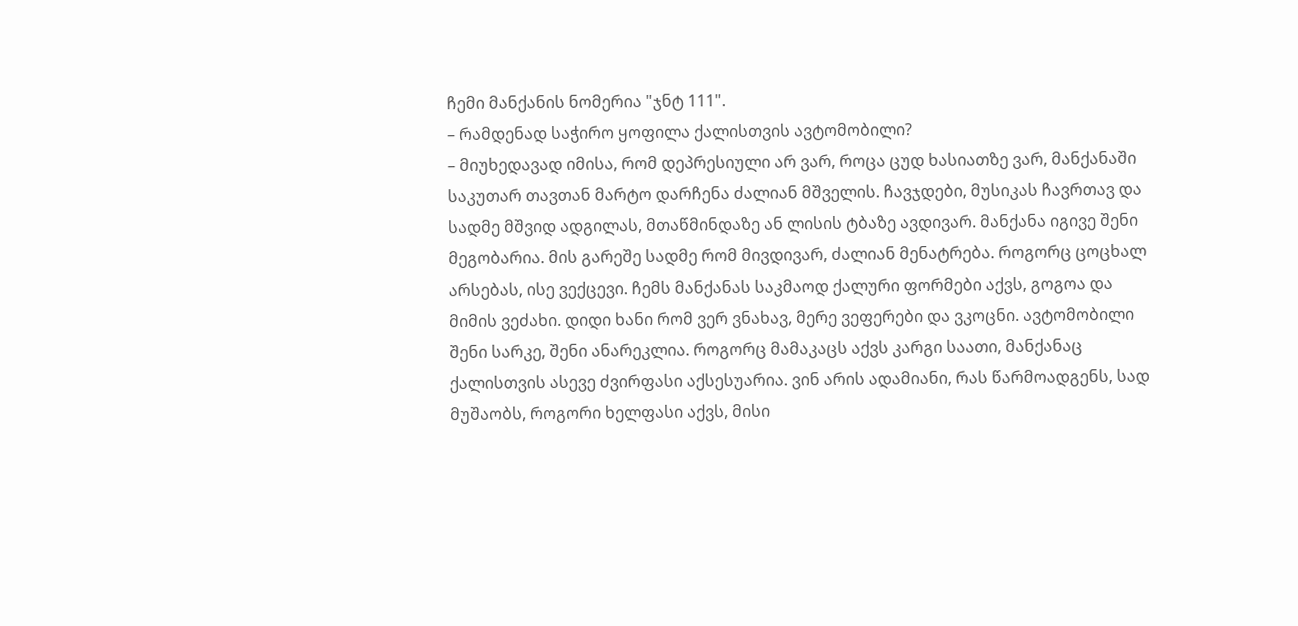ჩემი მანქანის ნომერია "ჯნტ 111".
– რამდენად საჭირო ყოფილა ქალისთვის ავტომობილი?
– მიუხედავად იმისა, რომ დეპრესიული არ ვარ, როცა ცუდ ხასიათზე ვარ, მანქანაში საკუთარ თავთან მარტო დარჩენა ძალიან მშველის. ჩავჯდები, მუსიკას ჩავრთავ და სადმე მშვიდ ადგილას, მთაწმინდაზე ან ლისის ტბაზე ავდივარ. მანქანა იგივე შენი მეგობარია. მის გარეშე სადმე რომ მივდივარ, ძალიან მენატრება. როგორც ცოცხალ არსებას, ისე ვექცევი. ჩემს მანქანას საკმაოდ ქალური ფორმები აქვს, გოგოა და მიმის ვეძახი. დიდი ხანი რომ ვერ ვნახავ, მერე ვეფერები და ვკოცნი. ავტომობილი შენი სარკე, შენი ანარეკლია. როგორც მამაკაცს აქვს კარგი საათი, მანქანაც ქალისთვის ასევე ძვირფასი აქსესუარია. ვინ არის ადამიანი, რას წარმოადგენს, სად მუშაობს, როგორი ხელფასი აქვს, მისი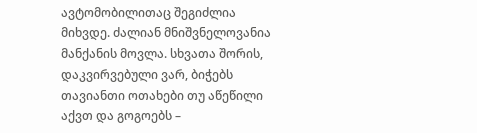ავტომობილითაც შეგიძლია მიხვდე. ძალიან მნიშვნელოვანია მანქანის მოვლა. სხვათა შორის, დაკვირვებული ვარ, ბიჭებს თავიანთი ოთახები თუ აწეწილი აქვთ და გოგოებს –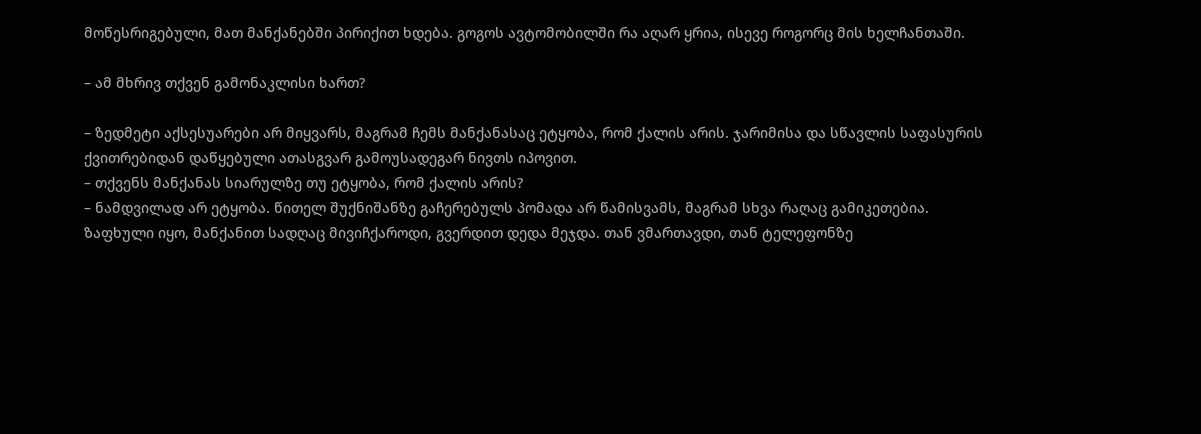მოწესრიგებული, მათ მანქანებში პირიქით ხდება. გოგოს ავტომობილში რა აღარ ყრია, ისევე როგორც მის ხელჩანთაში.

– ამ მხრივ თქვენ გამონაკლისი ხართ?

– ზედმეტი აქსესუარები არ მიყვარს, მაგრამ ჩემს მანქანასაც ეტყობა, რომ ქალის არის. ჯარიმისა და სწავლის საფასურის ქვითრებიდან დაწყებული ათასგვარ გამოუსადეგარ ნივთს იპოვით.
– თქვენს მანქანას სიარულზე თუ ეტყობა, რომ ქალის არის?
– ნამდვილად არ ეტყობა. წითელ შუქნიშანზე გაჩერებულს პომადა არ წამისვამს, მაგრამ სხვა რაღაც გამიკეთებია. ზაფხული იყო, მანქანით სადღაც მივიჩქაროდი, გვერდით დედა მეჯდა. თან ვმართავდი, თან ტელეფონზე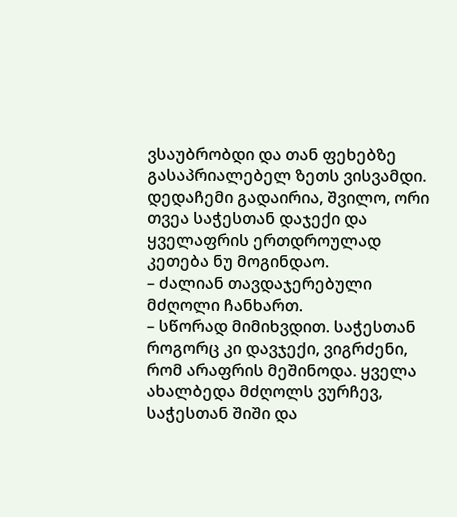ვსაუბრობდი და თან ფეხებზე გასაპრიალებელ ზეთს ვისვამდი. დედაჩემი გადაირია, შვილო, ორი თვეა საჭესთან დაჯექი და ყველაფრის ერთდროულად კეთება ნუ მოგინდაო.
– ძალიან თავდაჯერებული მძღოლი ჩანხართ.
– სწორად მიმიხვდით. საჭესთან როგორც კი დავჯექი, ვიგრძენი, რომ არაფრის მეშინოდა. ყველა ახალბედა მძღოლს ვურჩევ, საჭესთან შიში და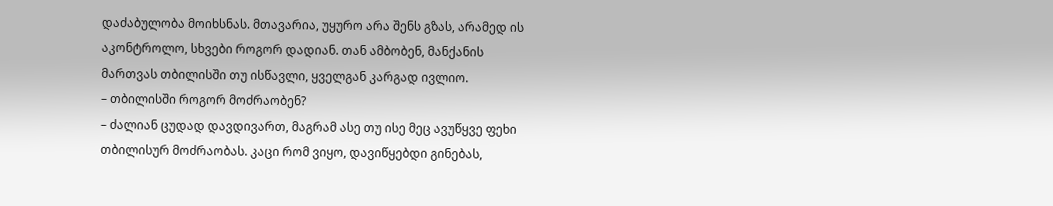დაძაბულობა მოიხსნას. მთავარია, უყურო არა შენს გზას, არამედ ის აკონტროლო, სხვები როგორ დადიან. თან ამბობენ, მანქანის მართვას თბილისში თუ ისწავლი, ყველგან კარგად ივლიო.
– თბილისში როგორ მოძრაობენ?
– ძალიან ცუდად დავდივართ, მაგრამ ასე თუ ისე მეც ავუწყვე ფეხი თბილისურ მოძრაობას. კაცი რომ ვიყო, დავიწყებდი გინებას,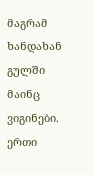მაგრამ ხანდახან გულში მაინც ვიგინები. ერთი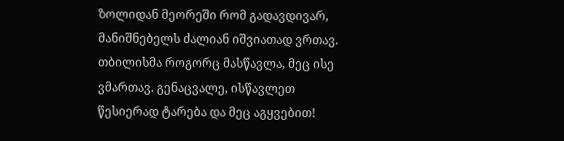ზოლიდან მეორეში რომ გადავდივარ, მანიშნებელს ძალიან იშვიათად ვრთავ. თბილისმა როგორც მასწავლა, მეც ისე ვმართავ. გენაცვალე, ისწავლეთ წესიერად ტარება და მეც აგყვებით!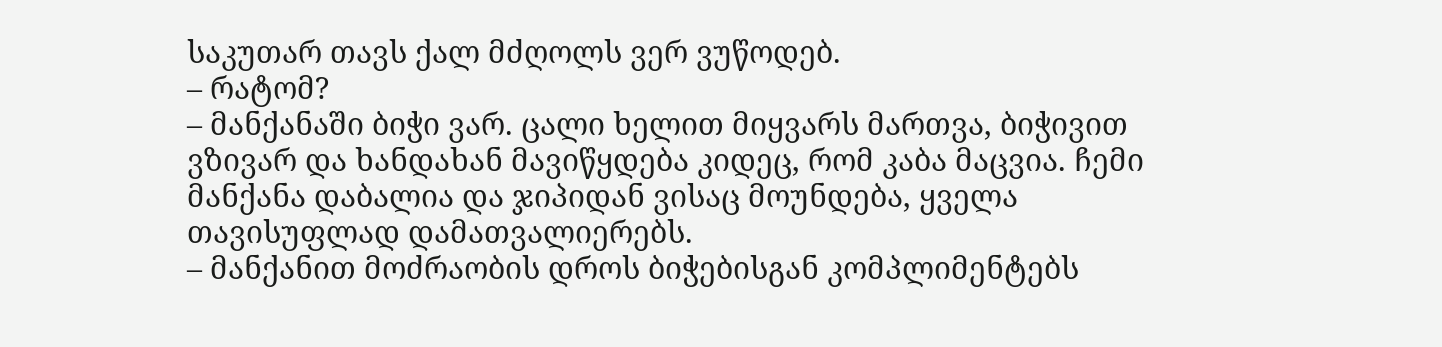საკუთარ თავს ქალ მძღოლს ვერ ვუწოდებ.
– რატომ?
– მანქანაში ბიჭი ვარ. ცალი ხელით მიყვარს მართვა, ბიჭივით ვზივარ და ხანდახან მავიწყდება კიდეც, რომ კაბა მაცვია. ჩემი მანქანა დაბალია და ჯიპიდან ვისაც მოუნდება, ყველა თავისუფლად დამათვალიერებს.
– მანქანით მოძრაობის დროს ბიჭებისგან კომპლიმენტებს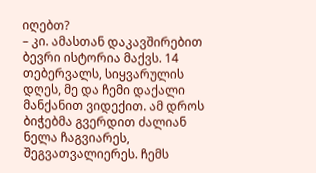იღებთ?
– კი. ამასთან დაკავშირებით ბევრი ისტორია მაქვს. 14 თებერვალს, სიყვარულის დღეს, მე და ჩემი დაქალი მანქანით ვიდექით. ამ დროს ბიჭებმა გვერდით ძალიან ნელა ჩაგვიარეს, შეგვათვალიერეს. ჩემს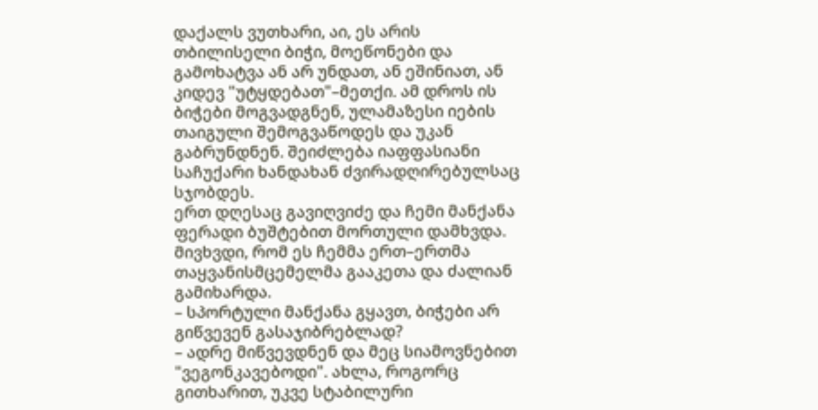დაქალს ვუთხარი, აი, ეს არის თბილისელი ბიჭი, მოეწონები და გამოხატვა ან არ უნდათ, ან ეშინიათ, ან კიდევ "უტყდებათ"–მეთქი. ამ დროს ის ბიჭები მოგვადგნენ, ულამაზესი იების თაიგული შემოგვაწოდეს და უკან გაბრუნდნენ. შეიძლება იაფფასიანი საჩუქარი ხანდახან ძვირადღირებულსაც სჯობდეს.
ერთ დღესაც გავიღვიძე და ჩემი მანქანა ფერადი ბუშტებით მორთული დამხვდა. მივხვდი, რომ ეს ჩემმა ერთ–ერთმა თაყვანისმცემელმა გააკეთა და ძალიან გამიხარდა.
– სპორტული მანქანა გყავთ, ბიჭები არ გიწვევენ გასაჯიბრებლად?
– ადრე მიწვევდნენ და მეც სიამოვნებით "ვეგონკავებოდი". ახლა, როგორც გითხარით, უკვე სტაბილური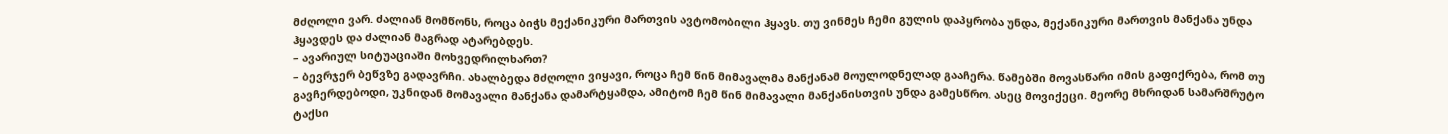მძღოლი ვარ. ძალიან მომწონს, როცა ბიჭს მექანიკური მართვის ავტომობილი ჰყავს. თუ ვინმეს ჩემი გულის დაპყრობა უნდა, მექანიკური მართვის მანქანა უნდა ჰყავდეს და ძალიან მაგრად ატარებდეს.
– ავარიულ სიტუაციაში მოხვედრილხართ?
– ბევრჯერ ბეწვზე გადავრჩი. ახალბედა მძღოლი ვიყავი, როცა ჩემ წინ მიმავალმა მანქანამ მოულოდნელად გააჩერა. წამებში მოვასწარი იმის გაფიქრება, რომ თუ გავჩერდებოდი, უკნიდან მომავალი მანქანა დამარტყამდა, ამიტომ ჩემ წინ მიმავალი მანქანისთვის უნდა გამესწრო. ასეც მოვიქეცი. მეორე მხრიდან სამარშრუტო ტაქსი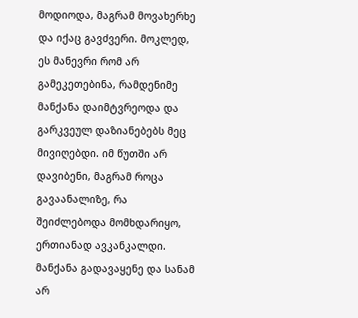მოდიოდა, მაგრამ მოვახერხე და იქაც გავძვერი. მოკლედ, ეს მანევრი რომ არ გამეკეთებინა, რამდენიმე მანქანა დაიმტვრეოდა და გარკვეულ დაზიანებებს მეც მივიღებდი. იმ წუთში არ დავიბენი, მაგრამ როცა გავაანალიზე, რა შეიძლებოდა მომხდარიყო, ერთიანად ავკანკალდი. მანქანა გადავაყენე და სანამ არ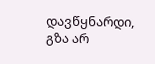დავწყნარდი, გზა არ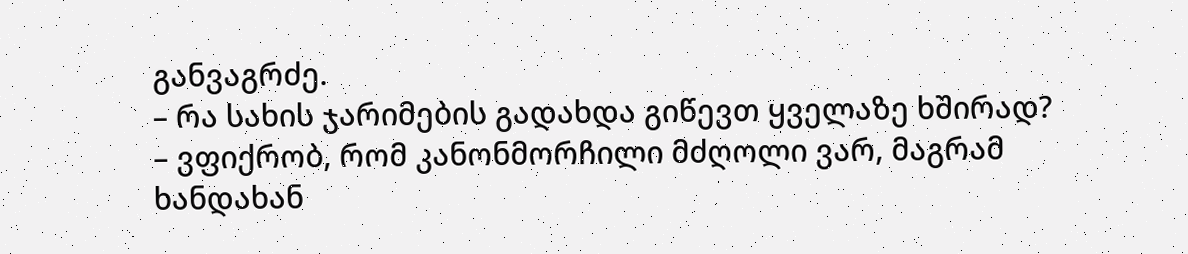განვაგრძე.
– რა სახის ჯარიმების გადახდა გიწევთ ყველაზე ხშირად?
– ვფიქრობ, რომ კანონმორჩილი მძღოლი ვარ, მაგრამ ხანდახან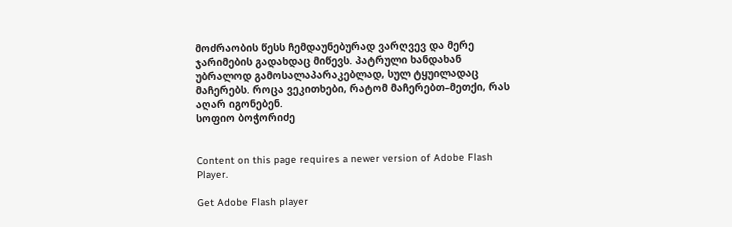მოძრაობის წესს ჩემდაუნებურად ვარღვევ და მერე ჯარიმების გადახდაც მიწევს. პატრული ხანდახან უბრალოდ გამოსალაპარაკებლად, სულ ტყუილადაც მაჩერებს. როცა ვეკითხები, რატომ მაჩერებთ–მეთქი, რას აღარ იგონებენ.
სოფიო ბოჭორიძე


Content on this page requires a newer version of Adobe Flash Player.

Get Adobe Flash player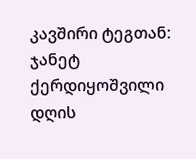კავშირი ტეგთან: ჯანეტ ქერდიყოშვილი
დღის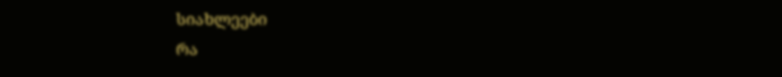სიახლეები
რა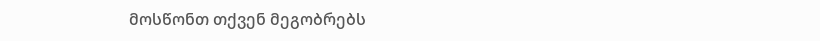მოსწონთ თქვენ მეგობრებს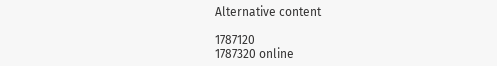Alternative content

1787120
1787320 online